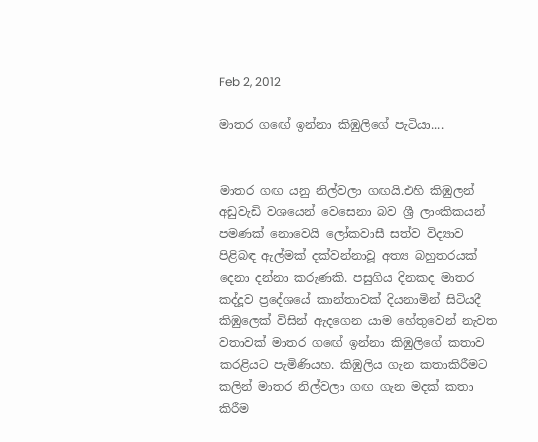Feb 2, 2012

මාතර ගඟේ ඉන්නා කිඹුලිගේ පැටියා....


මාතර ගඟ යනු නිල්වලා ගඟයි.එහි කිඹුලන් අඩුවැඩි වශයෙන් වෙසෙනා බව ශ්‍රී ලාංකිකයන් පමණක් නොවෙයි ලෝකවාසී සත්ව විද්‍යාව පිළිබඳ ඇල්මක් දක්වන්නාවූ අත්‍ය බහුතරයක් දෙනා දන්නා කරුණකි. පසුගිය දිනකද මාතර කද්දූව ප්‍රදේශයේ කාන්තාවක් දියනාමින් සිටියදී කිඹුලෙක් විසින් ඇදගෙන යාම හේතුවෙන් නැවත වතාවක් මාතර ගඟේ ඉන්නා කිඹුලිගේ කතාව කරළියට පැමිණියහ. කිඹුලිය ගැන කතාකිරීමට කලින් මාතර නිල්වලා ගඟ ගැන මදක් කතා කිරීම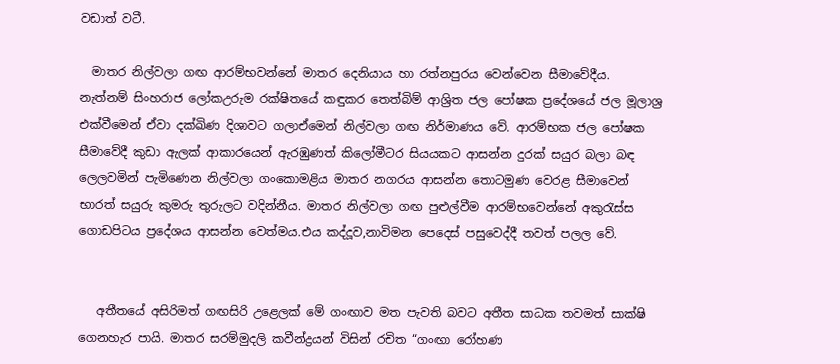වඩාත් වටී.

  මාතර නිල්වලා ගඟ ආරම්භවන්නේ මාතර දෙනියාය හා රත්නපුරය වෙන්වෙන සීමාවේදීය. නැත්නම් සිංහරාජ ලෝකඋරුම රක්ෂිතයේ කඳුකර තෙත්බිම් ආශ්‍රිත ජල පෝෂක ප්‍රදේශයේ ජල මූලාශ්‍ර එක්වීමෙන් ඒවා දක්ඛිණ දිශාවට ගලාඒමෙන් නිල්වලා ගඟ නිර්මාණය වේ. ආරම්භක ජල පෝෂක සීමාවේදී කුඩා ඇලක් ආකාරයෙන් ඇරඹුණත් කිලෝමීටර සියයකට ආසන්න දුරක් සයුර බලා බඳ ලෙලවමින් පැමිණෙන නිල්වලා ගංකොමළිය මාතර නගරය ආසන්න තොටමුණ වෙරළ සීමාවෙන් භාරත් සයුරු කුමරු තුරුලට වදින්නීය. මාතර නිල්වලා ගඟ පුළුල්වීම ආරම්භවෙන්නේ අකුරැස්ස ගොඩපිටය ප්‍රදේශය ආසන්න වෙත්මය.එය කද්දූව,නාවිමන පෙදෙස් පසුවෙද්දී තවත් පලල වේ.


   අතීතයේ අසිරිමත් ගඟසිරි උළෙලක් මේ ගංඟාව මත පැවති බවට අතීත සාධක තවමත් සාක්ෂි ගෙනහැර පායි. මාතර සරම්මුදලි කවීන්ද්‍රයන් විසින් රචිත “ගංඟා රෝහණ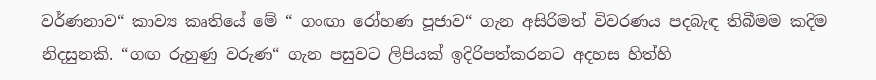වර්ණනාව“ කාව්‍ය කෘතියේ මේ “ ගංඟා රෝහණ පූජාව“ ගැන අසිරිමත් විවරණය පදබැඳ තිබීමම කදිම නිදසුනකි. “ගඟ රුහුණු වරුණ“ ගැන පසුවට ලිපියක් ඉදිරිපත්කරනට අදහස හිත්හි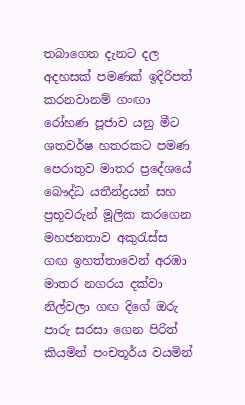තබාගෙන දැනට දල අදහසක් පමණක් ඉදිරිපත් කරනවානම් ගංඟා රෝහණ පූජාව යනු මීට ශතවර්ෂ හතරකට පමණ පෙරාතුව මාතර ප්‍රදේශයේ බෞද්ධ යතීන්ද්‍රයන් සහ ප්‍රභූවරුන් මූලික කරගෙන මහජනතාව අකුරැස්ස ගඟ ඉහත්තාවෙන් අරඹා මාතර නගරය දක්වා නිල්වලා ගඟ දිගේ ඔරු පාරු සරසා ගෙන පිරිත් කියමින් පංචතූර්ය වයමින්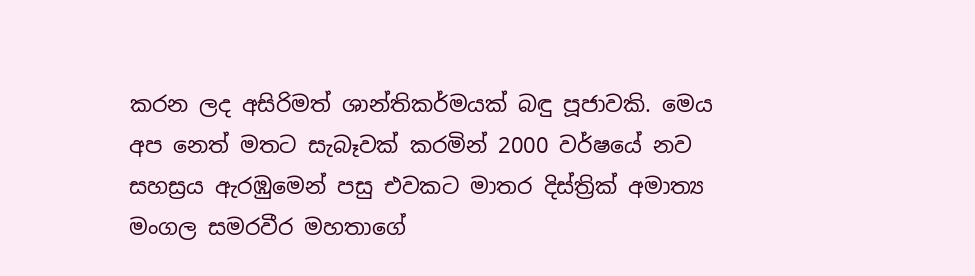කරන ලද අසිරිමත් ශාන්තිකර්මයක් බඳු පූජාවකි. මෙය අප නෙත් මතට සැබෑවක් කරමින් 2000 වර්ෂයේ නව සහස්‍රය ඇරඹුමෙන් පසු එවකට මාතර දිස්ත්‍රික් අමාත්‍ය මංගල සමරවීර මහතාගේ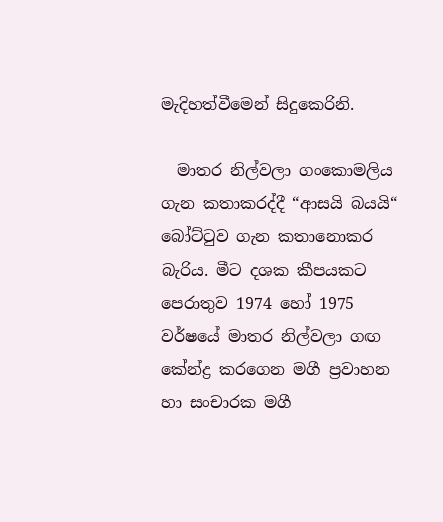මැදිහත්වීමෙන් සිදුකෙරිනි.

  මාතර නිල්වලා ගංකොමලිය ගැන කතාකරද්දී “ආසයි බයයි“ බෝට්ටුව ගැන කතානොකර බැරිය. මීට දශක කීපයකට පෙරාතුව 1974 හෝ 1975 වර්ෂයේ මාතර නිල්වලා ගඟ කේන්ද්‍ර කරගෙන මගී ප්‍රවාහන හා සංචාරක මගී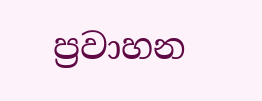ප්‍රවාහන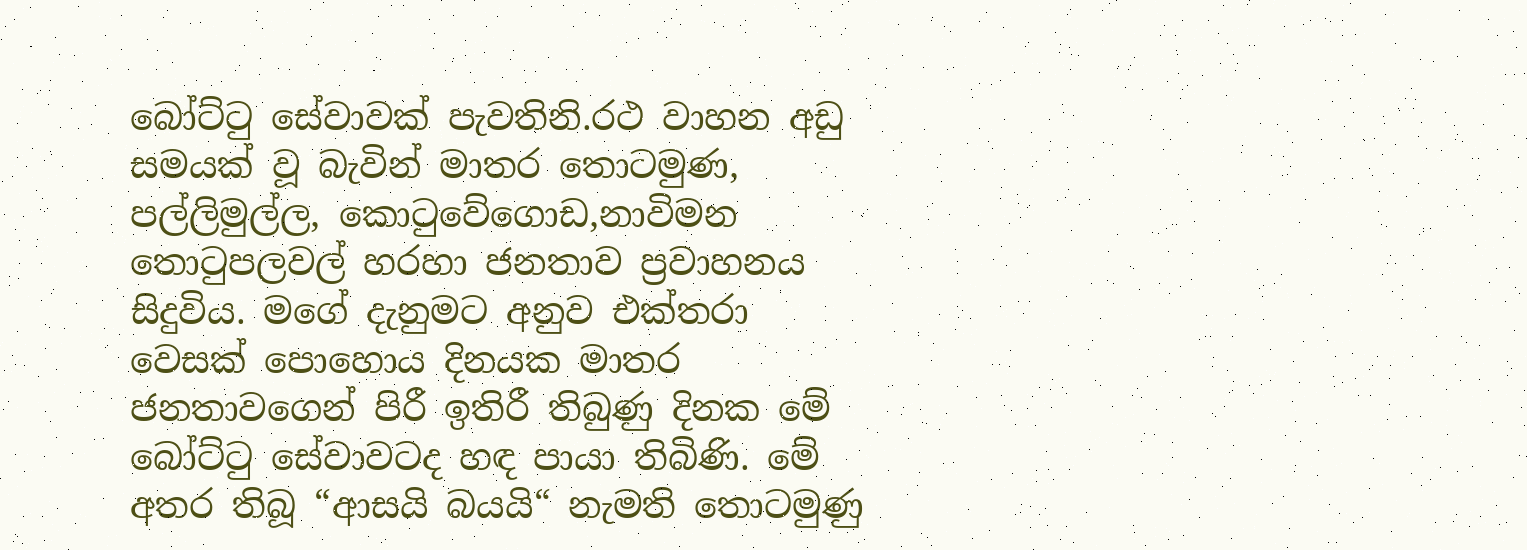බෝට්ටු සේවාවක් පැවතිනි.රථ වාහන අඩු සමයක් වූ බැවින් මාතර තොටමුණ, පල්ලිමුල්ල, කොටුවේගොඩ,නාවිමන තොටුපලවල් හරහා ජනතාව ප්‍රවාහනය සිදුවිය. මගේ දැනුමට අනුව එක්තරා වෙසක් පොහොය දිනයක මාතර ජනතාවගෙන් පිරී ඉතිරී තිබුණු දිනක මේ බෝට්ටු සේවාවටද හඳ පායා තිබිණි. මේ අතර තිබූ “ආසයි බයයි“ නැමති තොටමුණු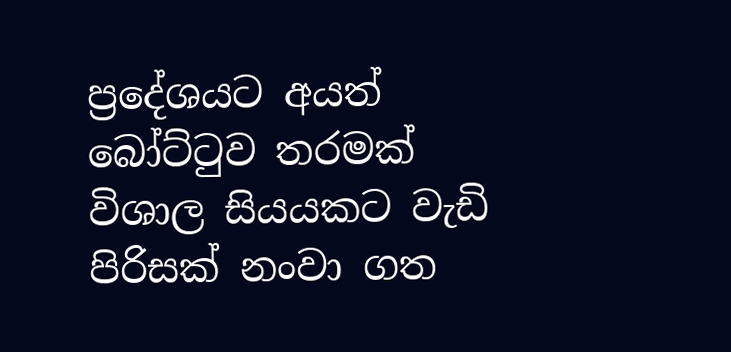ප්‍රදේශයට අයත් බෝට්ටුව තරමක් විශාල සියයකට වැඩි පිරිසක් නංවා ගත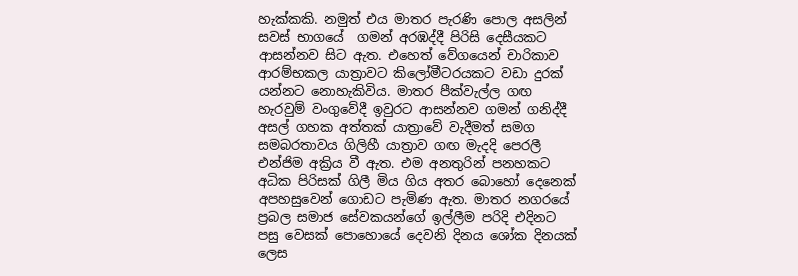හැක්කකි. නමුත් එය මාතර පැරණි පොල අසලින් සවස් භාගයේ  ගමන් අරඹද්දී පිරිසි දෙසීයකට ආසන්නව සිට ඇත. එහෙත් වේගයෙන් චාරිකාව ආරම්භකල යාත්‍රාවට කිලෝමීටරයකට වඩා දුරක් යන්නට නොහැකිවිය. මාතර පීක්වැල්ල ගඟ හැරවුම් වංගුවේදී ඉවුරට ආසන්නව ගමන් ගනිද්දී අසල් ගහක අත්තක් යාත්‍රාවේ වැදීමත් සමග සමබරතාවය ගිලිහී යාත්‍රාව ගඟ මැදදි පෙරලී එන්ජිම අක්‍රිය වී ඇත. එම අනතුරින් පනහකට අධික පිරිසක් ගිලී මිය ගිය අතර බොහෝ දෙනෙක් අපහසුවෙන් ගොඩට පැමිණ ඇත. මාතර නගරයේ ප්‍රබල සමාජ සේවකයන්ගේ ඉල්ලීම පරිදි එදිනට පසු වෙසක් පොහොයේ දෙවනි දිනය ශෝක දිනයක් ලෙස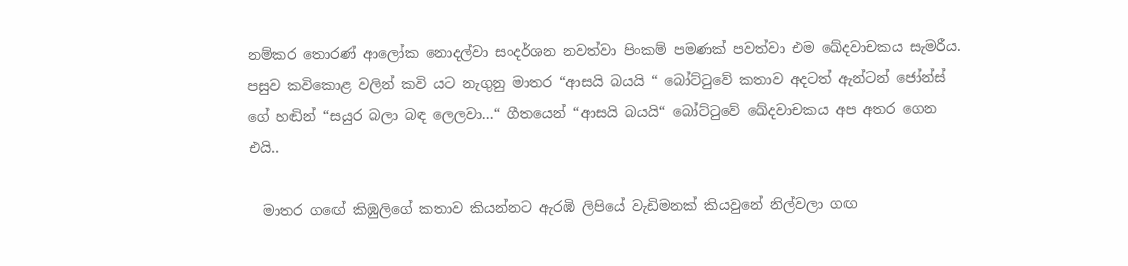නම්කර තොරණ් ආලෝක නොදල්වා සංදර්ශන නවත්වා පිංකම් පමණක් පවත්වා එම ඛේදවාචකය සැමරීය. පසුව කවිකොළ වලින් කවි යට නැගුනු මාතර “ආසයි බයයි “ බෝට්ටුවේ කතාව අදටත් ඇන්ටන් ජෝන්ස් ගේ හඬින් “සයුර බලා බඳ ලෙලවා...“ ගීතයෙන් “ආසයි බයයි“ බෝට්ටුවේ ඛේදවාචකය අප අතර ගෙන එයි..

  මාතර ගඟේ කිඹුලිගේ කතාව කියන්නට ඇරඹි ලිපියේ වැඩිමනක් කියවුනේ නිල්වලා ගඟ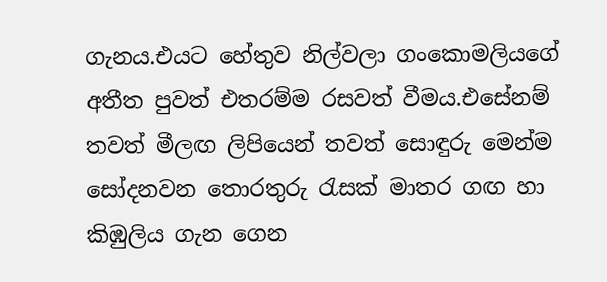ගැනය.එයට හේතුව නිල්වලා ගංකොමලියගේ අතීත පුවත් එතරම්ම රසවත් වීමය.එසේනම් තවත් මීලඟ ලිපියෙන් තවත් සොඳුරු මෙන්ම සෝදනවන තොරතුරු රැසක් මාතර ගඟ හා කිඹුලිය ගැන ගෙන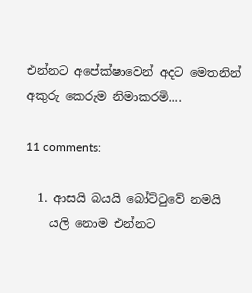එන්නට අපේක්ෂාවෙන් අදට මෙතනින් අකුරු කෙරුම නිමාකරමි....

11 comments:

  1. ආසයි බයයි බෝට්ටුවේ නමයි
    යලි නොම එන්නට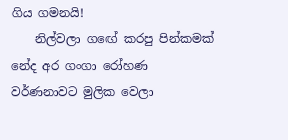ගිය ගමනයි!
    නිල්වලා ගඟේ කරපු පින්කමක් නේද අර ගංගා රෝහණ වර්ණනාවට මුලික වෙලා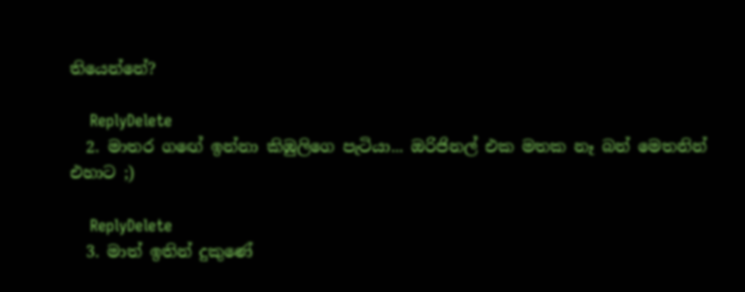තියෙන්නේ?

    ReplyDelete
  2. මාතර ගඟේ ඉන්නා කිඹුලිගෙ පැටියා... ඔරිජිනල් එක මතක නෑ බන් මෙතනින් එහාට ;)

    ReplyDelete
  3. මාත් ඉතින් දුකුණේ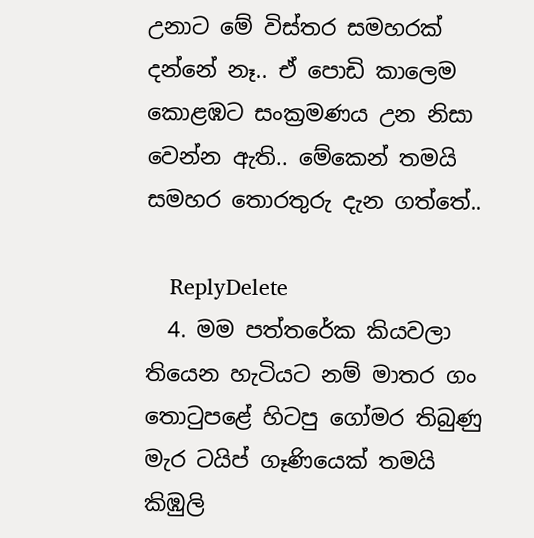උනාට මේ විස්තර සමහරක් දන්නේ නෑ.. ඒ පොඩි කාලෙම කොළඹට සංක්‍රමණය උන නිසා වෙන්න ඇති.. මේකෙන් තමයි සමහර තොරතුරු දැන ගත්තේ..

    ReplyDelete
  4. මම පත්තරේක කියවලා තියෙන හැටියට නම් මාතර ගං තොටුපළේ හිටපු ගෝමර තිබුණු මැර ටයිප් ගෑණියෙක් තමයි කිඹුලි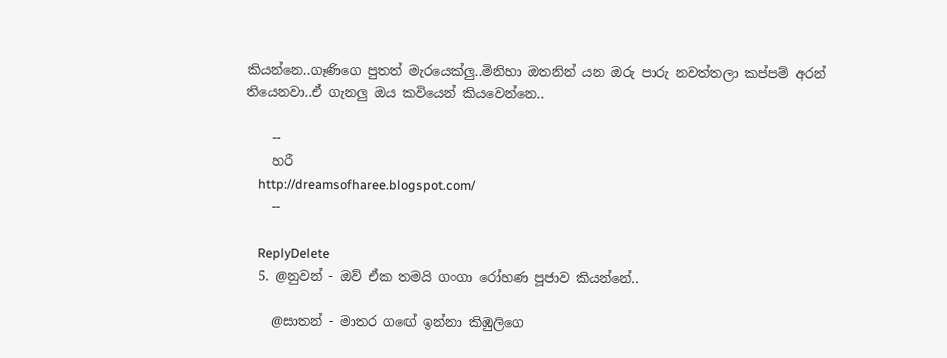කියන්නෙ..ගෑණිගෙ පුතත් මැරයෙක්ලු..මිනිහා ඔතනින් යන ඔරු පාරු නවත්තලා කප්පම් අරන් තියෙනවා..ඒ ගැනලු ඔය කවියෙන් කියවෙන්නෙ..

    --
    හරී
    http://dreamsofharee.blogspot.com/
    --

    ReplyDelete
  5. @නුවන් - ඔව් ඒක තමයි ගංගා රෝහණ පූජාව කියන්නේ..

    @සාතන් - මාතර ගඟේ ඉන්නා කිඹුලිගෙ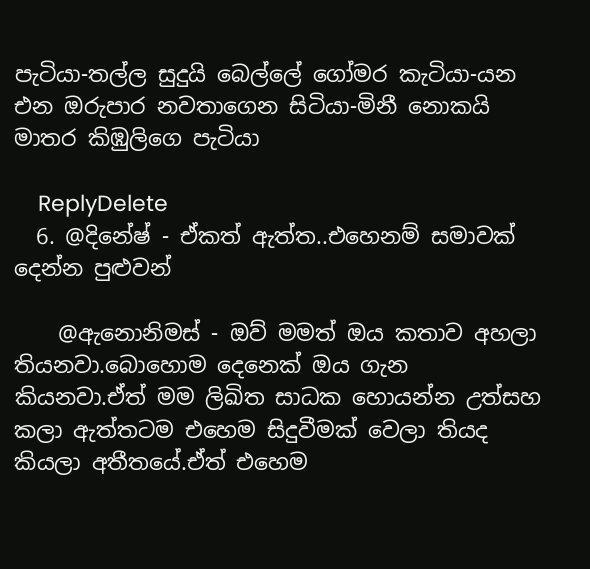පැටියා-තල්ල සුදුයි බෙල්ලේ ගෝමර කැටියා-යන එන ඔරුපාර නවතාගෙන සිටියා-මිනී නොකයි මාතර කිඹුලිගෙ පැටියා

    ReplyDelete
  6. @දිනේෂ් - ඒකත් ඇත්ත..එහෙනම් සමාවක් දෙන්න පුළුවන්

    @ඇනොනිමස් - ඔව් මමත් ඔය කතාව අහලා තියනවා.බොහොම දෙනෙක් ඔය ගැන කියනවා.ඒත් මම ලිඛිත සාධක හොයන්න උත්සහ කලා ඇත්තටම එහෙම සිදුවීමක් වෙලා තියද කියලා අතීතයේ.ඒත් එහෙම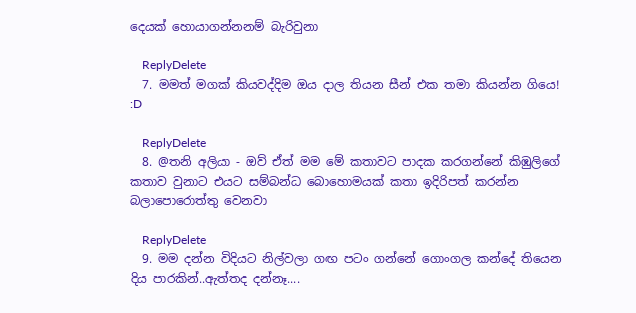දෙයක් හොයාගන්නනම් බැරිවුනා

    ReplyDelete
  7. මමත් මගක් කියවද්දිම ඔය දාල තියන සීන් එක තමා කියන්න ගියෙ! :D

    ReplyDelete
  8. @තනි අලියා - ඔව් ඒත් මම මේ කතාවට පාදක කරගන්නේ කිඹුලිගේ කතාව වුනාට එයට සම්බන්ධ බොහොමයක් කතා ඉදිරිපත් කරන්න බලාපොරොත්තු වෙනවා

    ReplyDelete
  9. මම දන්න විදියට නිල්වලා ගඟ පටං ගන්නේ ගොංගල කන්දේ තියෙන දිය පාරකින්..ඇත්තද දන්නෑ....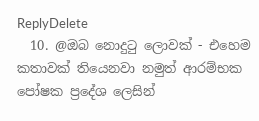ReplyDelete
  10. @ඔබ නොදුටු ලොවක් - එහෙම කතාවක් තියෙනවා නමුත් ආරම්භක පෝෂක ප්‍රදේශ ලෙසින්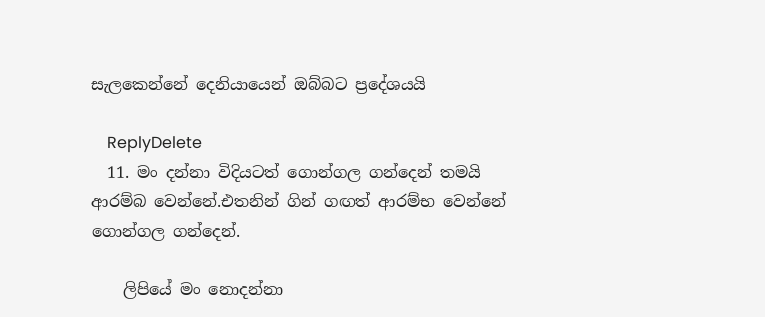සැලකෙන්නේ දෙනියායෙන් ඔබ්බට ප්‍රදේශයයි

    ReplyDelete
  11. මං දන්නා විදියටත් ගොන්ගල ගන්දෙන් තමයි ආරම්බ වෙන්නේ.එතනින් ගින් ගඟත් ආරම්භ වෙන්නේ ගොන්ගල ගන්දෙන්.

    ලිපියේ මං නොදන්නා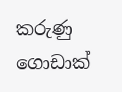කරුණු ගොඩාක්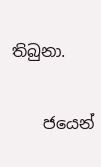තිබුනා.

    ජයෙන්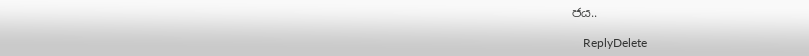ජය..

    ReplyDelete